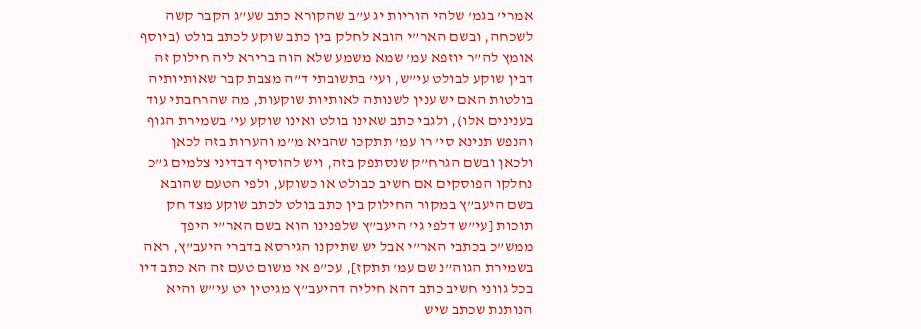אמרי’ בגמ’ שלהי הוריות יג ע”ב שהקורא כתב שע”ג הקבר קשה לשכחה, ובשם האר”י הובא לחלק בין כתב שוקע לכתב בולט (ביוסף אומץ לה”ר יוזפא עמ’ שמא משמע שלא הוה ברירא ליה חילוק זה דבין שוקע לבולט עי”ש, ועי’ בתשובתי ד”ה מצבת קבר שאותיותיה בולטות האם יש ענין לשנותה לאותיות שוקעות, מה שהרחבתי עוד בענינים אלו), ולגבי כתב שאינו בולט ואינו שוקע עי’ בשמירת הגוף והנפש תנינא סי’ רו עמ’ תתקכו שהביא מ”מ והערות בזה לכאן ולכאן ובשם הגרח”ק שנסתפק בזה, ויש להוסיף דבדיני צלמים ג”כ נחלקו הפוסקים אם חשיב כבולט או כשוקע, ולפי הטעם שהובא בשם היעב”ץ במקור החילוק בין כתב בולט לכתב שוקע מצד חק תוכות [עי”ש דלפי גי’ היעב”ץ שלפנינו הוא בשם האר”י היפך ממש”כ בכתבי האר”י אבל יש שתיקנו הגירסא בדברי היעב”ץ, ראה בשמירת הגוה”נ שם עמ’ תתקז], עכ”פ אי משום טעם זה הא כתב דיו בכל גווני חשיב כתב דהא חיליה דהיעב”ץ מגיטין יט עי”ש והיא הנותנת שכתב שיש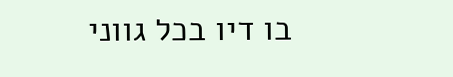בו דיו בכל גווני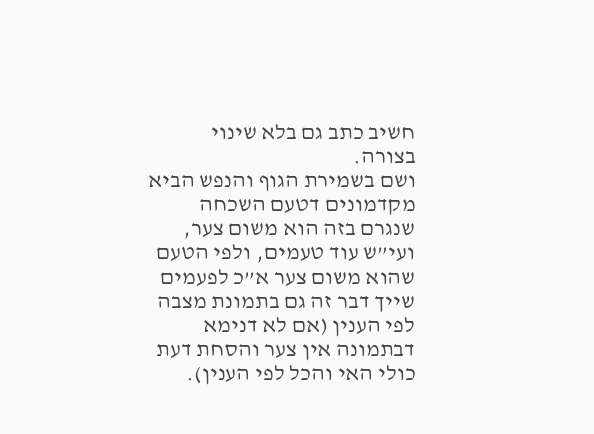חשיב כתב גם בלא שינוי בצורה.
ושם בשמירת הגוף והנפש הביא מקדמונים דטעם השכחה שנגרם בזה הוא משום צער, ועי”ש עוד טעמים, ולפי הטעם שהוא משום צער א”כ לפעמים שייך דבר זה גם בתמונת מצבה לפי הענין (אם לא דנימא דבתמונה אין צער והסחת דעת כולי האי והכל לפי הענין).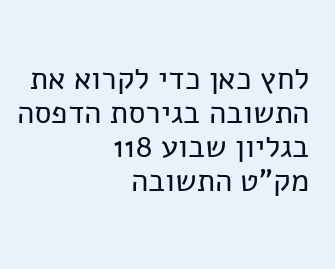לחץ כאן כדי לקרוא את התשובה בגירסת הדפסה בגליון שבוע 118
מק"ט התשובה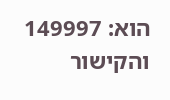הוא: 149997 והקישור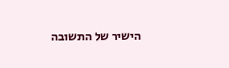הישיר של התשובה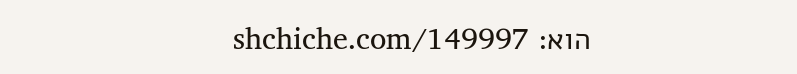הוא: shchiche.com/149997